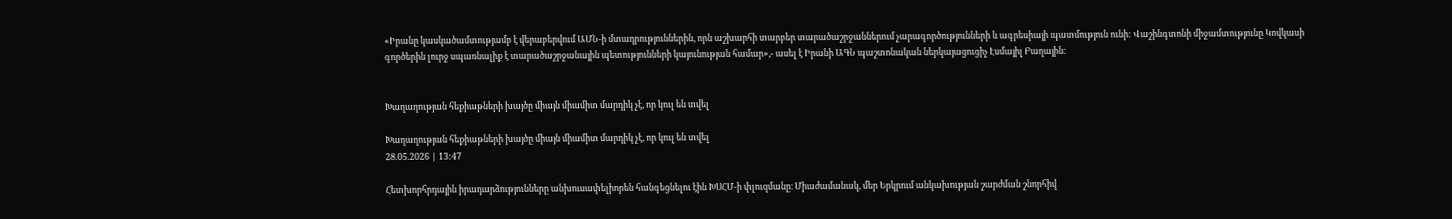«Իրանը կասկածամտությամբ է վերաբերվում ԱՄՆ-ի մտադրություններին, որն աշխարհի տարբեր տարածաշրջաններում չարագործությունների և ագրեսիայի պատմություն ունի: Վաշինգտոնի միջամտությունը Կովկասի գործերին լուրջ սպառնալիք է տարածաշրջանային պետությունների կայունության համար»,- ասել է Իրանի ԱԳՆ պաշտոնական ներկայացուցիչ Էսմայիլ Բաղային:


Խաղաղության հեքիաթների խայծը միայն միամիտ մարդիկ չէ, որ կուլ են տվել

Խաղաղության հեքիաթների խայծը միայն միամիտ մարդիկ չէ, որ կուլ են տվել
28.05.2026 | 13:47

Հետխորհրդային իրադարձությունները անխուսափելիորեն հանգեցնելու էին ԽՍՀՄ-ի փլուզմանը։ Միաժամանակ, մեր Երկրում անկախության շարժման շնորհիվ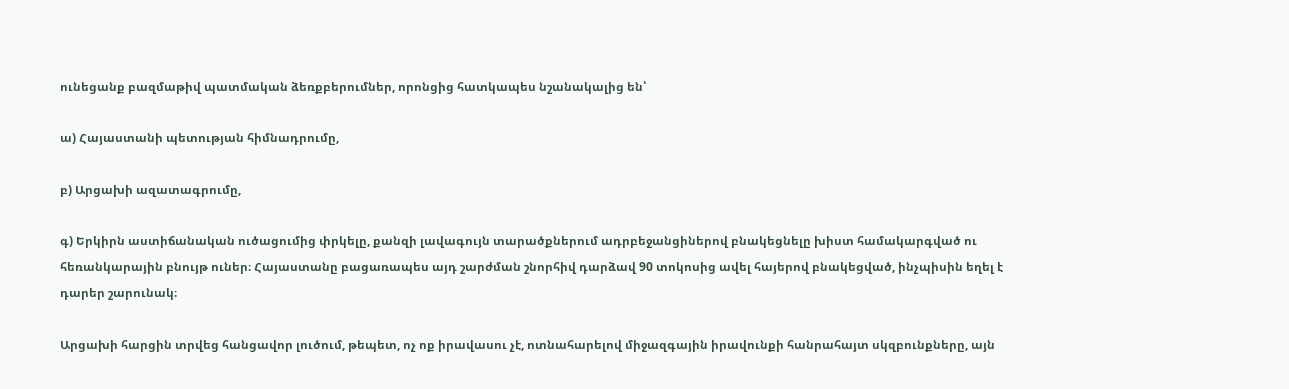ունեցանք բազմաթիվ պատմական ձեռքբերումներ, որոնցից հատկապես նշանակալից են՝

ա) Հայաստանի պետության հիմնադրումը,

բ) Արցախի ազատագրումը,

գ) Երկիրն աստիճանական ուծացումից փրկելը, քանզի լավագույն տարածքներում ադրբեջանցիներով բնակեցնելը խիստ համակարգված ու հեռանկարային բնույթ ուներ։ Հայաստանը բացառապես այդ շարժման շնորհիվ դարձավ 90 տոկոսից ավել հայերով բնակեցված, ինչպիսին եղել է դարեր շարունակ։

Արցախի հարցին տրվեց հանցավոր լուծում, թեպետ, ոչ ոք իրավասու չէ, ոտնահարելով միջազգային իրավունքի հանրահայտ սկզբունքները, այն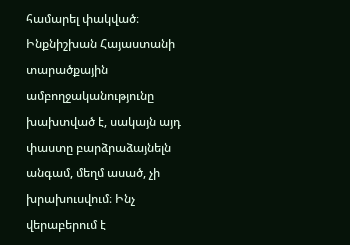համարել փակված։ Ինքնիշխան Հայաստանի տարածքային ամբողջականությունը խախտված է, սակայն այդ փաստը բարձրաձայնելն անգամ, մեղմ ասած, չի խրախուսվում։ Ինչ վերաբերում է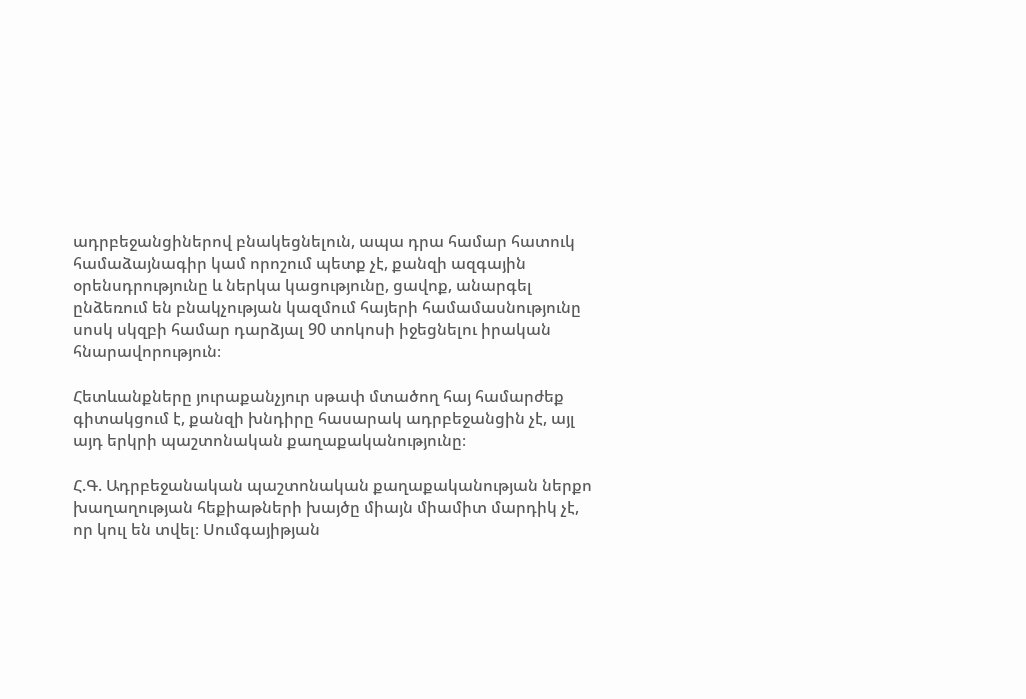ադրբեջանցիներով բնակեցնելուն, ապա դրա համար հատուկ համաձայնագիր կամ որոշում պետք չէ, քանզի ազգային օրենսդրությունը և ներկա կացությունը, ցավոք, անարգել ընձեռում են բնակչության կազմում հայերի համամասնությունը սոսկ սկզբի համար դարձյալ 90 տոկոսի իջեցնելու իրական հնարավորություն։

Հետևանքները յուրաքանչյուր սթափ մտածող հայ համարժեք գիտակցում է, քանզի խնդիրը հասարակ ադրբեջանցին չէ, այլ այդ երկրի պաշտոնական քաղաքականությունը։

Հ.Գ. Ադրբեջանական պաշտոնական քաղաքականության ներքո խաղաղության հեքիաթների խայծը միայն միամիտ մարդիկ չէ, որ կուլ են տվել։ Սումգայիթյան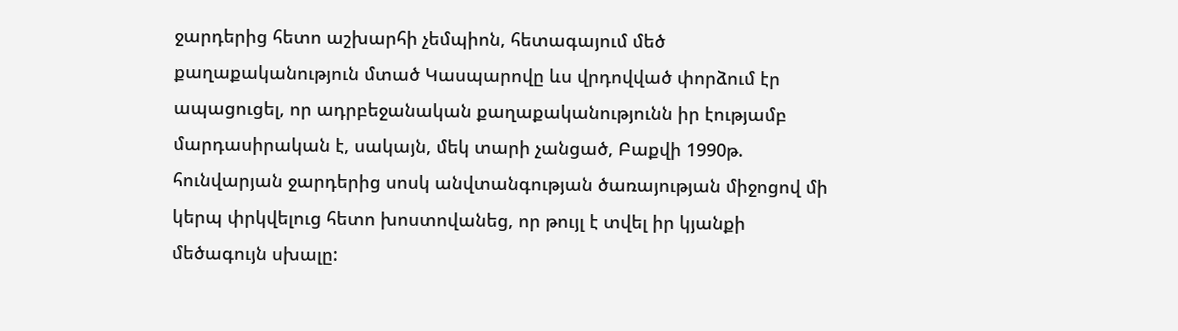ջարդերից հետո աշխարհի չեմպիոն, հետագայում մեծ քաղաքականություն մտած Կասպարովը ևս վրդովված փորձում էր ապացուցել, որ ադրբեջանական քաղաքականությունն իր էությամբ մարդասիրական է, սակայն, մեկ տարի չանցած, Բաքվի 1990թ. հունվարյան ջարդերից սոսկ անվտանգության ծառայության միջոցով մի կերպ փրկվելուց հետո խոստովանեց, որ թույլ է տվել իր կյանքի մեծագույն սխալը: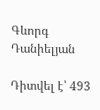Գևորգ Դանիելյան

Դիտվել է՝ 493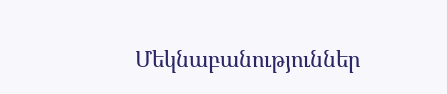Մեկնաբանություններ